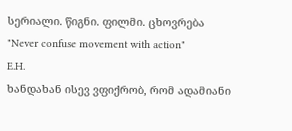სერიალი. წიგნი. ფილმი. ცხოვრება
"Never confuse movement with action"
E.H.
ხანდახან ისევ ვფიქრობ, რომ ადამიანი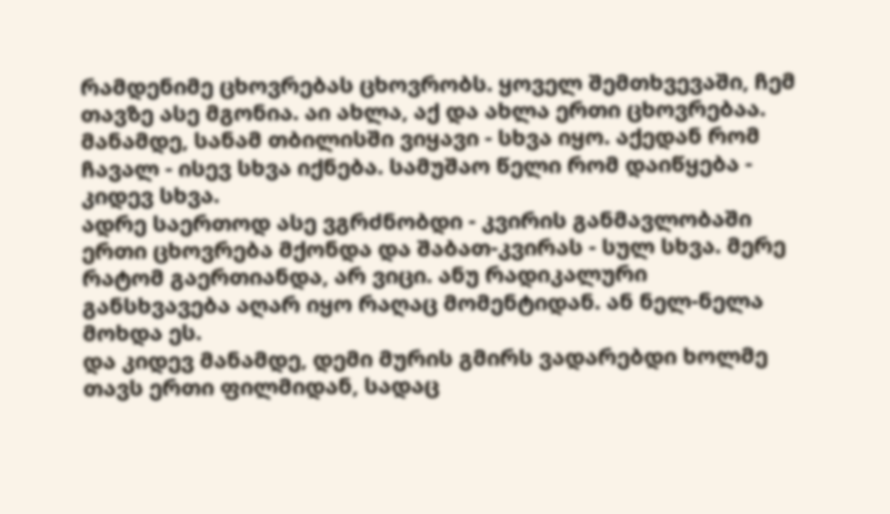რამდენიმე ცხოვრებას ცხოვრობს. ყოველ შემთხვევაში, ჩემ თავზე ასე მგონია. აი ახლა, აქ და ახლა ერთი ცხოვრებაა. მანამდე, სანამ თბილისში ვიყავი - სხვა იყო. აქედან რომ ჩავალ - ისევ სხვა იქნება. სამუშაო წელი რომ დაიწყება - კიდევ სხვა.
ადრე საერთოდ ასე ვგრძნობდი - კვირის განმავლობაში ერთი ცხოვრება მქონდა და შაბათ-კვირას - სულ სხვა. მერე რატომ გაერთიანდა, არ ვიცი. ანუ რადიკალური განსხვავება აღარ იყო რაღაც მომენტიდან. ან ნელ-ნელა მოხდა ეს.
და კიდევ მანამდე, დემი მურის გმირს ვადარებდი ხოლმე თავს ერთი ფილმიდან, სადაც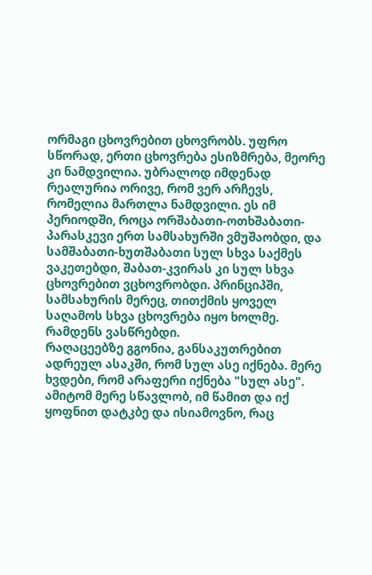ორმაგი ცხოვრებით ცხოვრობს. უფრო სწორად, ერთი ცხოვრება ესიზმრება, მეორე კი ნამდვილია. უბრალოდ იმდენად რეალურია ორივე, რომ ვერ არჩევს, რომელია მართლა ნამდვილი. ეს იმ პერიოდში, როცა ორშაბათი-ოთხშაბათი-პარასკევი ერთ სამსახურში ვმუშაობდი, და სამშაბათი-ხუთშაბათი სულ სხვა საქმეს ვაკეთებდი, შაბათ-კვირას კი სულ სხვა ცხოვრებით ვცხოვრობდი. პრინციპში, სამსახურის მერეც, თითქმის ყოველ საღამოს სხვა ცხოვრება იყო ხოლმე. რამდენს ვასწრებდი.
რაღაცეებზე გგონია, განსაკუთრებით ადრეულ ასაკში, რომ სულ ასე იქნება. მერე ხვდები, რომ არაფერი იქნება "სულ ასე". ამიტომ მერე სწავლობ, იმ წამით და იქ ყოფნით დატკბე და ისიამოვნო, რაც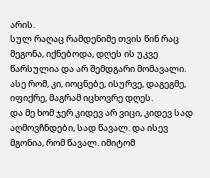არის.
სულ რაღაც რამდენიმე თვის წინ რაც მეგონა, იქნებოდა, დღეს ის უკვე წარსულია და არ შემდგარი მომავალი. ასე რომ, კი, იოცნებე, ისურვე, დაგეგმე, იფიქრე, მაგრამ იცხოვრე დღეს.
და მე ხომ ჯერ კიდევ არ ვიცი, კიდევ სად აღმოვჩნდები, სად წავალ. და ისევ მგონია, რომ წავალ. იმიტომ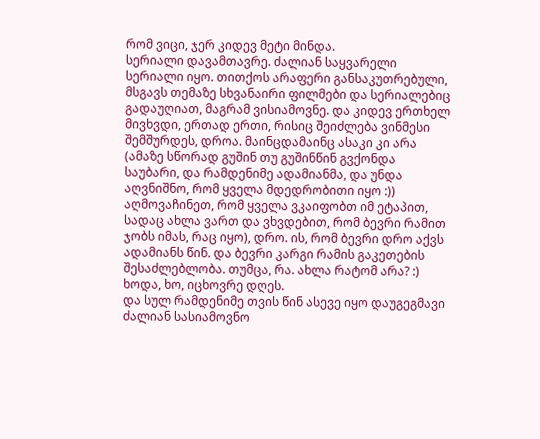რომ ვიცი, ჯერ კიდევ მეტი მინდა.
სერიალი დავამთავრე. ძალიან საყვარელი სერიალი იყო. თითქოს არაფერი განსაკუთრებული, მსგავს თემაზე სხვანაირი ფილმები და სერიალებიც გადაუღიათ, მაგრამ ვისიამოვნე. და კიდევ ერთხელ მივხვდი, ერთად ერთი, რისიც შეიძლება ვინმესი შემშურდეს, დროა. მაინცდამაინც ასაკი კი არა (ამაზე სწორად გუშინ თუ გუშინწინ გვქონდა საუბარი, და რამდენიმე ადამიანმა, და უნდა აღვნიშნო, რომ ყველა მდედრობითი იყო :)) აღმოვაჩინეთ, რომ ყველა ვკაიფობთ იმ ეტაპით, სადაც ახლა ვართ და ვხვდებით, რომ ბევრი რამით ჯობს იმას, რაც იყო), დრო. ის, რომ ბევრი დრო აქვს ადამიანს წინ. და ბევრი კარგი რამის გაკეთების შესაძლებლობა. თუმცა, რა. ახლა რატომ არა? :) ხოდა, ხო, იცხოვრე დღეს.
და სულ რამდენიმე თვის წინ ასევე იყო დაუგეგმავი ძალიან სასიამოვნო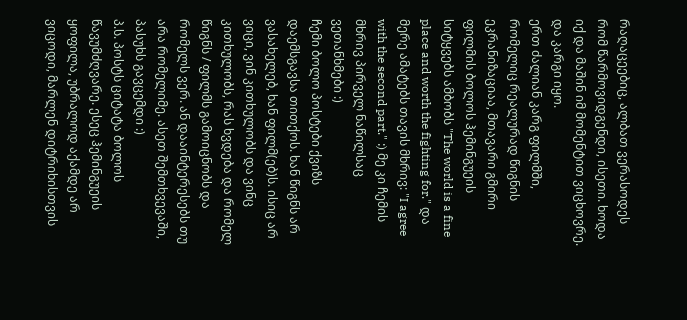რაღაცეებიც, ალბათ ვერასოდეს რომ წარმოვიდგენდი, ისეთი. ხოდა იქ და მაშინ იმ მომენტით ვიცხოვრე. და კარგი იყო.
ერთ ძალიან კარგ ფილმში, რომელიც რეალურად წიგნის ეკრანიზაციაა, მთავარი გმირი ფილმის ბოლოს ჰემინგუეის სიტყვებს ამბობს "The world is a fine place and worth the fighting for." და მერე ამატებს თავის მხრივ: "I agree with the second part." :) მე კი ჩემის მხრივ პირველ ნაწილსაც ვეთანხმები :)
ჩემი ბოლო პოსტები ქვიზს დაემსგავსა თითქოს. ხან წიგნს არ ვასახელებ, ხან ფილმ(ებ)ს. ისიც არ ვიცი, ვინ კითხულობს და ვინც კითხულობს, რას ხვდება და რომელ წიგნს / ფილმს გამოიცნობს და რომელს ვერ. ან დააინტერესებს თუ არა რომელიმე. ასეთ შემთხვევაში, პასუხს გავცემდი :)
პ.ს. პოსტს ციტატა ბოლოს წავუმძღვარე. ესეც ჰემინგუეის ყოფილა, უბრალოდ აქამდე არ ვიცოდი, მარლენ დიტრიხისთვის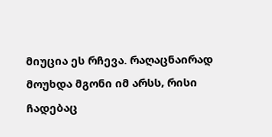მიუცია ეს რჩევა. რაღაცნაირად მოუხდა მგონი იმ არსს, რისი ჩადებაც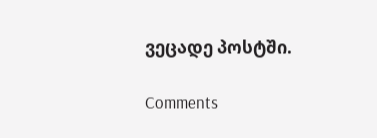ვეცადე პოსტში.

Comments